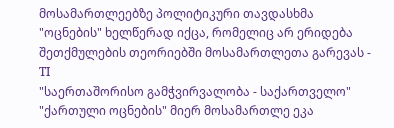მოსამართლეებზე პოლიტიკური თავდასხმა "ოცნების" ხელწერად იქცა, რომელიც არ ერიდება შეთქმულების თეორიებში მოსამართლეთა გარევას - TI
"საერთაშორისო გამჭვირვალობა - საქართველო" "ქართული ოცნების" მიერ მოსამართლე ეკა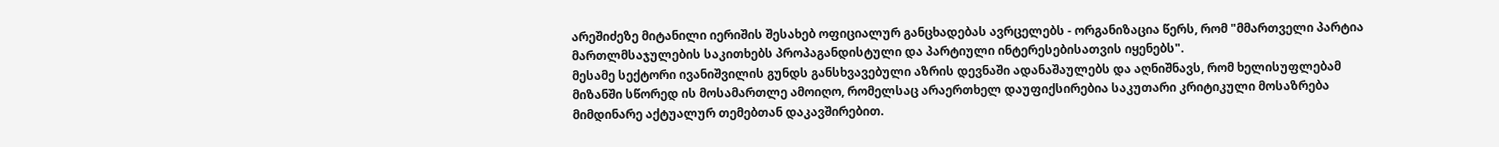არეშიძეზე მიტანილი იერიშის შესახებ ოფიციალურ განცხადებას ავრცელებს - ორგანიზაცია წერს, რომ "მმართველი პარტია მართლმსაჯულების საკითხებს პროპაგანდისტული და პარტიული ინტერესებისათვის იყენებს".
მესამე სექტორი ივანიშვილის გუნდს განსხვავებული აზრის დევნაში ადანაშაულებს და აღნიშნავს, რომ ხელისუფლებამ მიზანში სწორედ ის მოსამართლე ამოიღო, რომელსაც არაერთხელ დაუფიქსირებია საკუთარი კრიტიკული მოსაზრება მიმდინარე აქტუალურ თემებთან დაკავშირებით.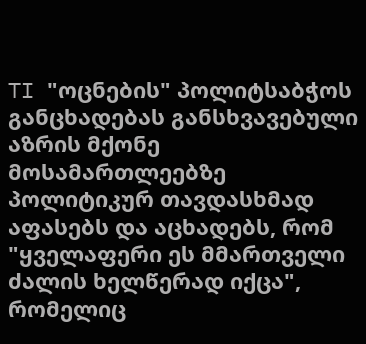TI "ოცნების" პოლიტსაბჭოს განცხადებას განსხვავებული აზრის მქონე მოსამართლეებზე პოლიტიკურ თავდასხმად აფასებს და აცხადებს, რომ "ყველაფერი ეს მმართველი ძალის ხელწერად იქცა", რომელიც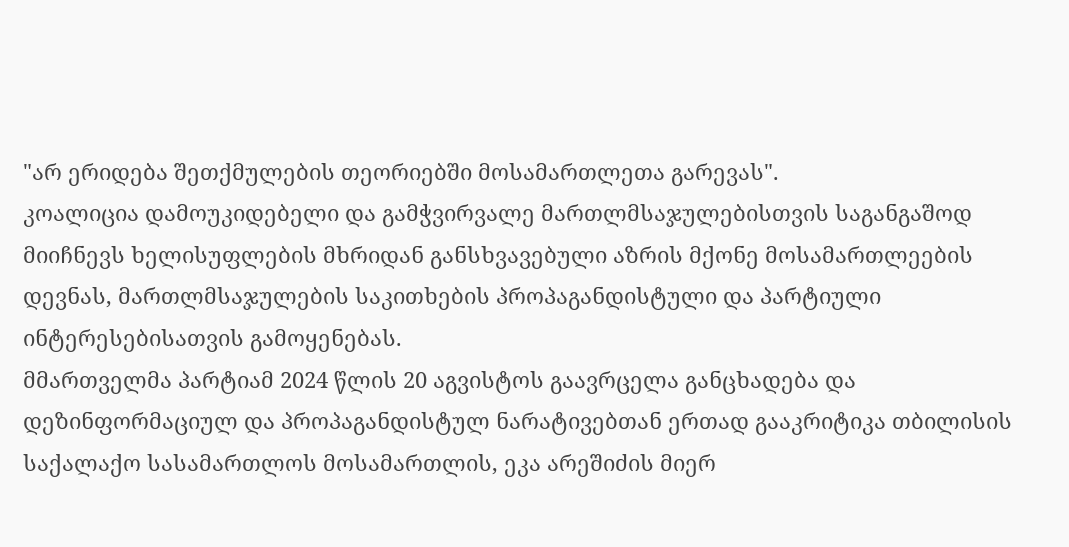"არ ერიდება შეთქმულების თეორიებში მოსამართლეთა გარევას".
კოალიცია დამოუკიდებელი და გამჭვირვალე მართლმსაჯულებისთვის საგანგაშოდ მიიჩნევს ხელისუფლების მხრიდან განსხვავებული აზრის მქონე მოსამართლეების დევნას, მართლმსაჯულების საკითხების პროპაგანდისტული და პარტიული ინტერესებისათვის გამოყენებას.
მმართველმა პარტიამ 2024 წლის 20 აგვისტოს გაავრცელა განცხადება და დეზინფორმაციულ და პროპაგანდისტულ ნარატივებთან ერთად გააკრიტიკა თბილისის საქალაქო სასამართლოს მოსამართლის, ეკა არეშიძის მიერ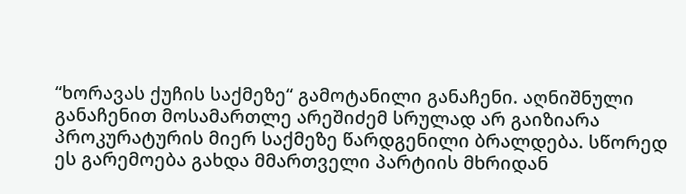“ხორავას ქუჩის საქმეზე“ გამოტანილი განაჩენი. აღნიშნული განაჩენით მოსამართლე არეშიძემ სრულად არ გაიზიარა პროკურატურის მიერ საქმეზე წარდგენილი ბრალდება. სწორედ ეს გარემოება გახდა მმართველი პარტიის მხრიდან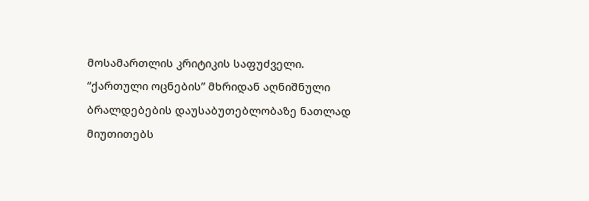მოსამართლის კრიტიკის საფუძველი.
“ქართული ოცნების” მხრიდან აღნიშნული ბრალდებების დაუსაბუთებლობაზე ნათლად მიუთითებს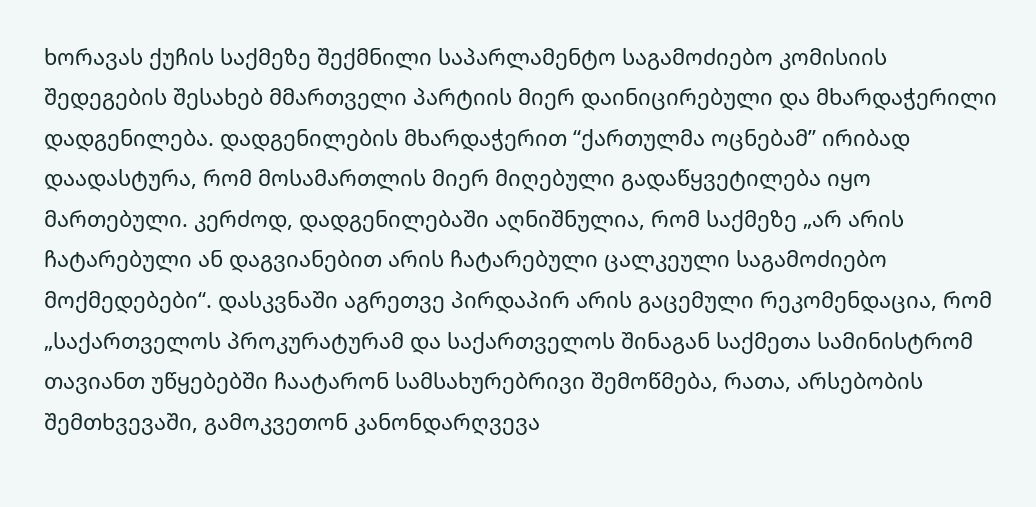ხორავას ქუჩის საქმეზე შექმნილი საპარლამენტო საგამოძიებო კომისიის შედეგების შესახებ მმართველი პარტიის მიერ დაინიცირებული და მხარდაჭერილი დადგენილება. დადგენილების მხარდაჭერით “ქართულმა ოცნებამ” ირიბად დაადასტურა, რომ მოსამართლის მიერ მიღებული გადაწყვეტილება იყო მართებული. კერძოდ, დადგენილებაში აღნიშნულია, რომ საქმეზე „არ არის ჩატარებული ან დაგვიანებით არის ჩატარებული ცალკეული საგამოძიებო მოქმედებები“. დასკვნაში აგრეთვე პირდაპირ არის გაცემული რეკომენდაცია, რომ „საქართველოს პროკურატურამ და საქართველოს შინაგან საქმეთა სამინისტრომ თავიანთ უწყებებში ჩაატარონ სამსახურებრივი შემოწმება, რათა, არსებობის შემთხვევაში, გამოკვეთონ კანონდარღვევა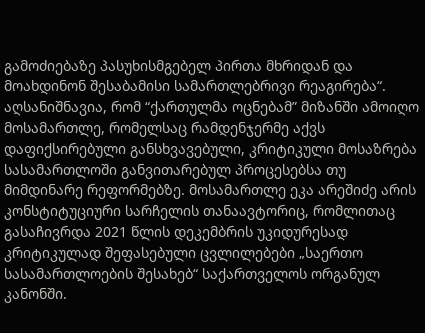გამოძიებაზე პასუხისმგებელ პირთა მხრიდან და მოახდინონ შესაბამისი სამართლებრივი რეაგირება“.
აღსანიშნავია, რომ “ქართულმა ოცნებამ” მიზანში ამოიღო მოსამართლე, რომელსაც რამდენჯერმე აქვს დაფიქსირებული განსხვავებული, კრიტიკული მოსაზრება სასამართლოში განვითარებულ პროცესებსა თუ მიმდინარე რეფორმებზე. მოსამართლე ეკა არეშიძე არის კონსტიტუციური სარჩელის თანაავტორიც, რომლითაც გასაჩივრდა 2021 წლის დეკემბრის უკიდურესად კრიტიკულად შეფასებული ცვლილებები „საერთო სასამართლოების შესახებ“ საქართველოს ორგანულ კანონში.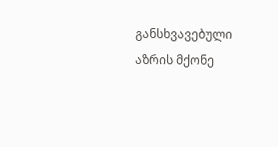განსხვავებული აზრის მქონე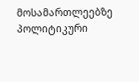მოსამართლეებზე პოლიტიკური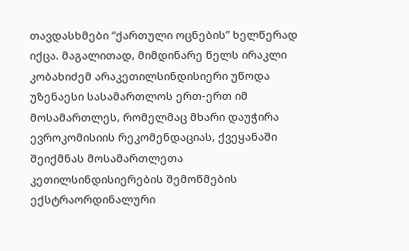თავდასხმები “ქართული ოცნების” ხელწერად იქცა. მაგალითად, მიმდინარე წელს ირაკლი კობახიძემ არაკეთილსინდისიერი უწოდა უზენაესი სასამართლოს ერთ-ერთ იმ მოსამართლეს, რომელმაც მხარი დაუჭირა ევროკომისიის რეკომენდაციას, ქვეყანაში შეიქმნას მოსამართლეთა კეთილსინდისიერების შემოწმების ექსტრაორდინალური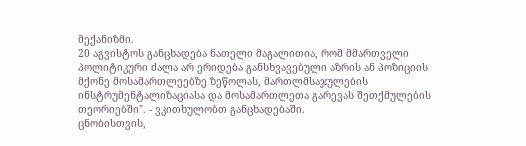მექანიზმი.
20 აგვისტოს განცხადება ნათელი მაგალითია, რომ მმართველი პოლიტიკური ძალა არ ერიდება განსხვავებული აზრის ან პოზიციის მქონე მოსამართლეებზე ზეწოლას, მართლმსაჯულების ინსტრუმენტალიზაციასა და მოსამართლეთა გარევას შეთქმულების თეორიებში". - ვკითხულობთ განცხადებაში.
ცნობისთვის,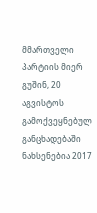მმართველი პარტიის მიერ გუშინ, 20 აგვისტოს გამოქვეყნებულ განცხადებაში ნახსენებია 2017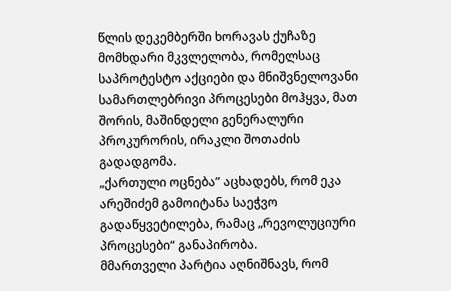წლის დეკემბერში ხორავას ქუჩაზე მომხდარი მკვლელობა, რომელსაც საპროტესტო აქციები და მნიშვნელოვანი სამართლებრივი პროცესები მოჰყვა, მათ შორის, მაშინდელი გენერალური პროკურორის, ირაკლი შოთაძის გადადგომა.
„ქართული ოცნება” აცხადებს, რომ ეკა არეშიძემ გამოიტანა საეჭვო გადაწყვეტილება, რამაც „რევოლუციური პროცესები“ განაპირობა.
მმართველი პარტია აღნიშნავს, რომ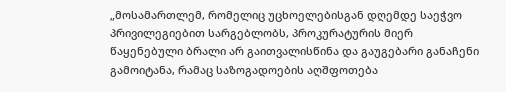„მოსამართლემ, რომელიც უცხოელებისგან დღემდე საეჭვო პრივილეგიებით სარგებლობს, პროკურატურის მიერ წაყენებული ბრალი არ გაითვალისწინა და გაუგებარი განაჩენი გამოიტანა, რამაც საზოგადოების აღშფოთება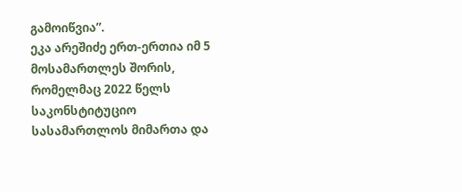გამოიწვია”.
ეკა არეშიძე ერთ-ერთია იმ 5 მოსამართლეს შორის, რომელმაც 2022 წელს საკონსტიტუციო სასამართლოს მიმართა და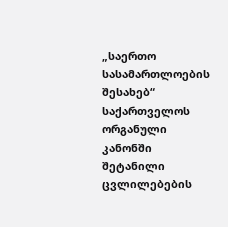„საერთო სასამართლოების შესახებ“ საქართველოს ორგანული კანონში შეტანილი ცვლილებების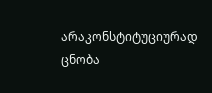არაკონსტიტუციურად ცნობა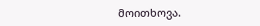მოითხოვა.